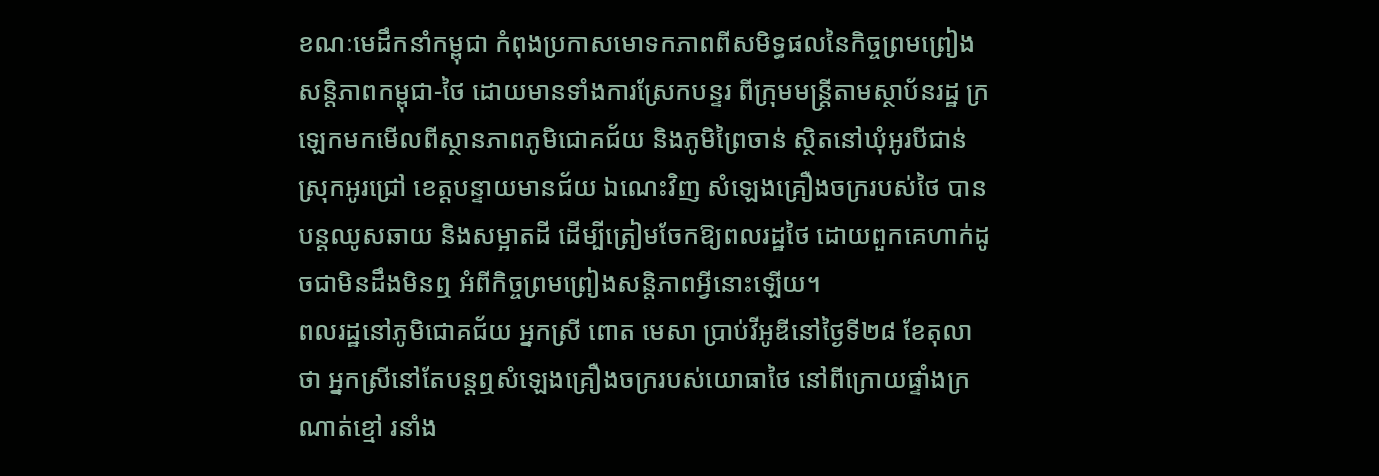ខណៈមេដឹកនាំកម្ពុជា កំពុងប្រកាសមោទកភាពពីសមិទ្ធផលនៃកិច្ចព្រមព្រៀងសន្តិភាពកម្ពុជា-ថៃ ដោយមានទាំងការស្រែកបន្ទរ ពីក្រុមមន្ត្រីតាមស្ថាប័នរដ្ឋ ក្រឡេកមកមើលពីស្ថានភាពភូមិជោគជ័យ និងភូមិព្រៃចាន់ ស្ថិតនៅឃុំអូរបីជាន់ ស្រុកអូរជ្រៅ ខេត្តបន្ទាយមានជ័យ ឯណេះវិញ សំឡេងគ្រឿងចក្ររបស់ថៃ បានបន្តឈូសឆាយ និងសម្អាតដី ដើម្បីត្រៀមចែកឱ្យពលរដ្ឋថៃ ដោយពួកគេហាក់ដូចជាមិនដឹងមិនឮ អំពីកិច្ចព្រមព្រៀងសន្តិភាពអ្វីនោះឡើយ។
ពលរដ្ឋនៅភូមិជោគជ័យ អ្នកស្រី ពោត មេសា ប្រាប់វីអូឌីនៅថ្ងៃទី២៨ ខែតុលាថា អ្នកស្រីនៅតែបន្តឮសំឡេងគ្រឿងចក្ររបស់យោធាថៃ នៅពីក្រោយផ្ទាំងក្រណាត់ខ្មៅ រនាំង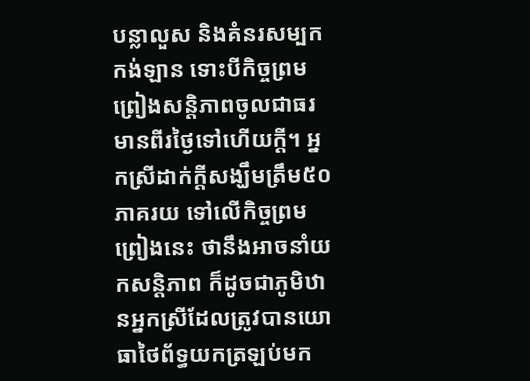បន្លាលួស និងគំនរសម្បកកង់ឡាន ទោះបីកិច្ចព្រមព្រៀងសន្តិភាពចូលជាធរមានពីរថ្ងៃទៅហើយក្ដី។ អ្នកស្រីដាក់ក្ដីសង្ឃឹមត្រឹម៥០ភាគរយ ទៅលើកិច្ចព្រមព្រៀងនេះ ថានឹងអាចនាំយកសន្តិភាព ក៏ដូចជាភូមិឋានអ្នកស្រីដែលត្រូវបានយោធាថៃព័ទ្ធយកត្រឡប់មក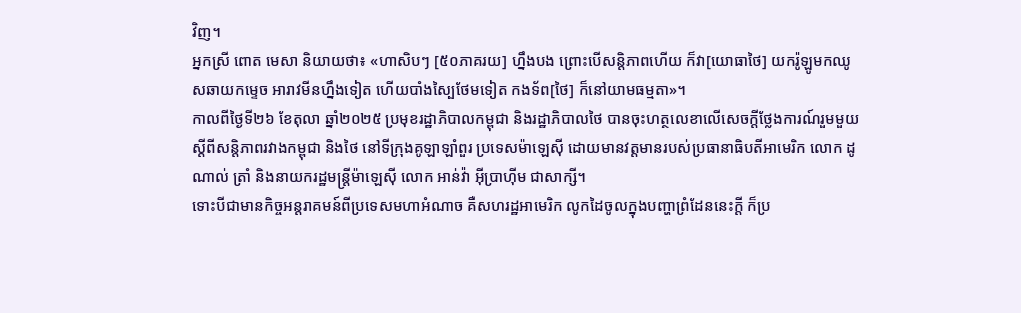វិញ។
អ្នកស្រី ពោត មេសា និយាយថា៖ «ហាសិបៗ [៥០ភាគរយ] ហ្នឹងបង ព្រោះបើសន្តិភាពហើយ ក៏វា[យោធាថៃ] យករ៉ូឡូមកឈូសឆាយកម្ទេច អារាវមីនហ្នឹងទៀត ហើយបាំងស្បៃថែមទៀត កងទ័ព[ថៃ] ក៏នៅយាមធម្មតា»។
កាលពីថ្ងៃទី២៦ ខែតុលា ឆ្នាំ២០២៥ ប្រមុខរដ្ឋាភិបាលកម្ពុជា និងរដ្ឋាភិបាលថៃ បានចុះហត្ថលេខាលើសេចក្តីថ្លែងការណ៍រួមមួយស្តីពីសន្តិភាពរវាងកម្ពុជា និងថៃ នៅទីក្រុងគូឡាឡាំពួរ ប្រទេសម៉ាឡេស៊ី ដោយមានវត្តមានរបស់ប្រធានាធិបតីអាមេរិក លោក ដូណាល់ ត្រាំ និងនាយករដ្ឋមន្ត្រីម៉ាឡេស៊ី លោក អាន់វ៉ា អ៊ីប្រាហ៊ីម ជាសាក្សី។
ទោះបីជាមានកិច្ចអន្តរាគមន៍ពីប្រទេសមហាអំណាច គឺសហរដ្ឋអាមេរិក លូកដៃចូលក្នុងបញ្ហាព្រំដែននេះក្ដី ក៏ប្រ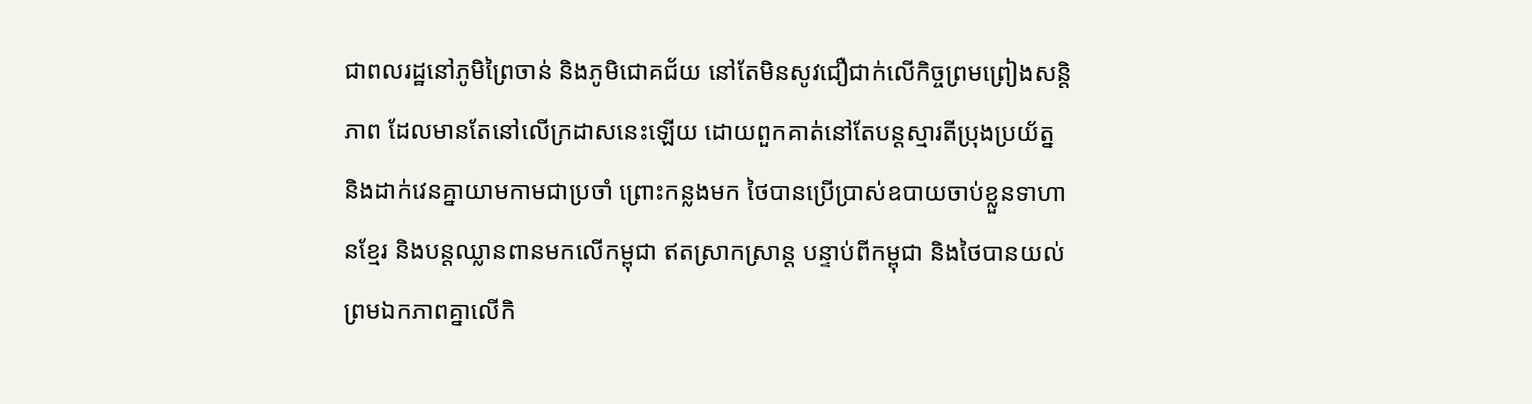ជាពលរដ្ឋនៅភូមិព្រៃចាន់ និងភូមិជោគជ័យ នៅតែមិនសូវជឿជាក់លើកិច្ចព្រមព្រៀងសន្តិភាព ដែលមានតែនៅលើក្រដាសនេះឡើយ ដោយពួកគាត់នៅតែបន្តស្មារតីប្រុងប្រយ័ត្ន និងដាក់វេនគ្នាយាមកាមជាប្រចាំ ព្រោះកន្លងមក ថៃបានប្រើប្រាស់ឧបាយចាប់ខ្លួនទាហានខ្មែរ និងបន្តឈ្លានពានមកលើកម្ពុជា ឥតស្រាកស្រាន្ត បន្ទាប់ពីកម្ពុជា និងថៃបានយល់ព្រមឯកភាពគ្នាលើកិ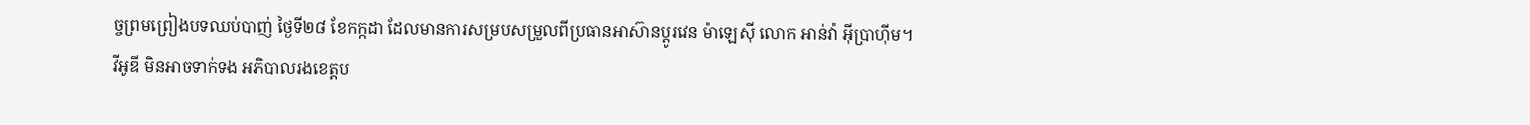ច្ចព្រមព្រៀងបទឈប់បាញ់ ថ្ងៃទី២៨ ខែកក្កដា ដែលមានការសម្របសម្រួលពីប្រធានអាស៊ានប្ដូរវេន ម៉ាឡេស៊ី លោក អាន់វ៉ា អ៊ីប្រាហ៊ីម។
វីអូឌី មិនអាចទាក់ទង អភិបាលរងខេត្តប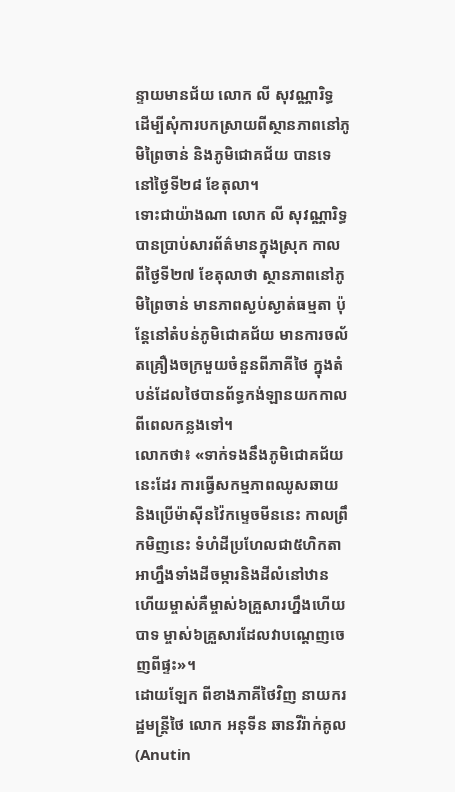ន្ទាយមានជ័យ លោក លី សុវណ្ណារិទ្ធ ដើម្បីសុំការបកស្រាយពីស្ថានភាពនៅភូមិព្រៃចាន់ និងភូមិជោគជ័យ បានទេ នៅថ្ងៃទី២៨ ខែតុលា។
ទោះជាយ៉ាងណា លោក លី សុវណ្ណារិទ្ធ បានប្រាប់សារព័ត៌មានក្នុងស្រុក កាលពីថ្ងៃទី២៧ ខែតុលាថា ស្ថានភាពនៅភូមិព្រៃចាន់ មានភាពស្ងប់ស្ងាត់ធម្មតា ប៉ុន្តែនៅតំបន់ភូមិជោគជ័យ មានការចល័តគ្រឿងចក្រមួយចំនួនពីភាគីថៃ ក្នុងតំបន់ដែលថៃបានព័ទ្ធកង់ឡានយកកាលពីពេលកន្លងទៅ។
លោកថា៖ «ទាក់ទងនឹងភូមិជោគជ័យនេះដែរ ការធ្វើសកម្មភាពឈូសឆាយ និងប្រើម៉ាស៊ីនវ៉ៃកម្ទេចមីននេះ កាលព្រឹកមិញនេះ ទំហំដីប្រហែលជា៥ហិកតា អាហ្នឹងទាំងដីចម្ការនិងដីលំនៅឋាន ហើយម្ចាស់គឺម្ចាស់៦គ្រួសារហ្នឹងហើយបាទ ម្ចាស់៦គ្រួសារដែលវាបណ្ដេញចេញពីផ្ទះ»។
ដោយឡែក ពីខាងភាគីថៃវិញ នាយករដ្ឋមន្ត្រីថៃ លោក អនុទីន ឆានវីរ៉ាក់គូល (Anutin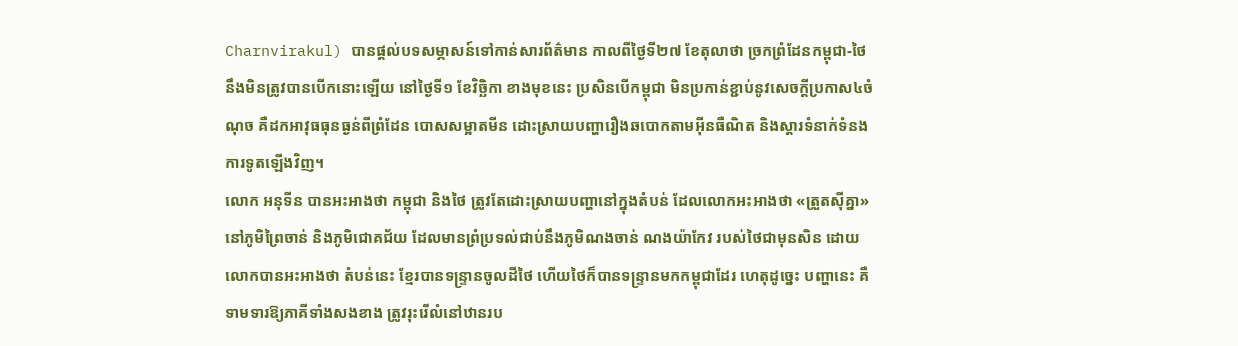Charnvirakul) បានផ្ដល់បទសម្ភាសន៍ទៅកាន់សារព័ត៌មាន កាលពីថ្ងៃទី២៧ ខែតុលាថា ច្រកព្រំដែនកម្ពុជា-ថៃ នឹងមិនត្រូវបានបើកនោះឡើយ នៅថ្ងៃទី១ ខែវិច្ឆិកា ខាងមុខនេះ ប្រសិនបើកម្ពុជា មិនប្រកាន់ខ្ជាប់នូវសេចក្តីប្រកាស៤ចំណុច គឺដកអាវុធធុនធ្ងន់ពីព្រំដែន បោសសម្អាតមីន ដោះស្រាយបញ្ហារឿងឆបោកតាមអ៊ីនធឺណិត និងស្តារទំនាក់ទំនងការទូតឡើងវិញ។
លោក អនុទីន បានអះអាងថា កម្ពុជា និងថៃ ត្រូវតែដោះស្រាយបញ្ហានៅក្នុងតំបន់ ដែលលោកអះអាងថា «ត្រួតស៊ីគ្នា» នៅភូមិព្រៃចាន់ និងភូមិជោគជ័យ ដែលមានព្រំប្រទល់ជាប់នឹងភូមិណងចាន់ ណងយ៉ាកែវ របស់ថៃជាមុនសិន ដោយលោកបានអះអាងថា តំបន់នេះ ខ្មែរបានទន្ទ្រានចូលដីថៃ ហើយថៃក៏បានទន្ទ្រានមកកម្ពុជាដែរ ហេតុដូច្នេះ បញ្ហានេះ គឺទាមទារឱ្យភាគីទាំងសងខាង ត្រូវរុះរើលំនៅឋានរប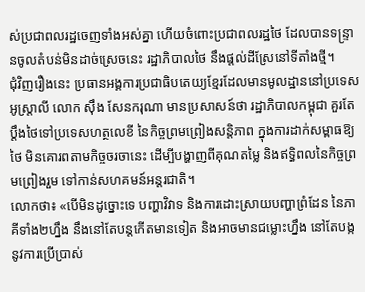ស់ប្រជាពលរដ្ឋចេញទាំងអស់គ្នា ហើយចំពោះប្រជាពលរដ្ឋថៃ ដែលបានទន្ទ្រានចូលតំបន់មិនដាច់ស្រេចនេះ រដ្ឋាភិបាលថៃ នឹងផ្តល់ដីស្រែនៅទីតាំងថ្មី។
ជុំវិញរឿងនេះ ប្រធានអង្គការប្រជាធិបតេយ្យខ្មែរដែលមានមូលដ្ឋាននៅប្រទេសអូស្ត្រាលី លោក ស៊ឹង សែនករុណា មានប្រសាសន៍ថា រដ្ឋាភិបាលកម្ពុជា គួរតែប្ដឹងថៃទៅប្រទេសហត្ថលេខី នៃកិច្ចព្រមព្រៀងសន្តិភាព ក្នុងការដាក់សម្ពាធឱ្យថៃ មិនគោរពតាមកិច្ចចរចានេះ ដើម្បីបង្ហាញពីគុណតម្លៃ និងឥទ្ធិពលនៃកិច្ចព្រមព្រៀងរួម ទៅកាន់សហគមន៍អន្តរជាតិ។
លោកថា៖ «បើមិនដូច្នោះទេ បញ្ហាវិវាទ និងការដោះស្រាយបញ្ហាព្រំដែន នៃភាគីទាំង២ហ្នឹង នឹងនៅតែបន្តកើតមានទៀត និងអាចមានជម្លោះហ្នឹង នៅតែបង្ក នូវការប្រើប្រាស់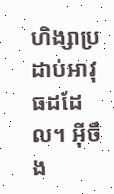ហិង្សាប្រដាប់អាវុធដដែល។ អ៊ីចឹង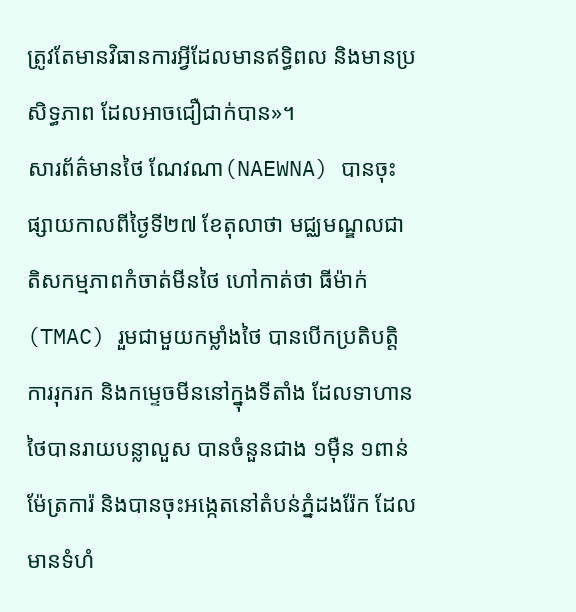ត្រូវតែមានវិធានការអ្វីដែលមានឥទ្ធិពល និងមានប្រសិទ្ធភាព ដែលអាចជឿជាក់បាន»។
សារព័ត៌មានថៃ ណែវណា(NAEWNA) បានចុះផ្សាយកាលពីថ្ងៃទី២៧ ខែតុលាថា មជ្ឈមណ្ឌលជាតិសកម្មភាពកំចាត់មីនថៃ ហៅកាត់ថា ធីម៉ាក់(TMAC) រួមជាមួយកម្លាំងថៃ បានបើកប្រតិបត្តិការរុករក និងកម្ទេចមីននៅក្នុងទីតាំង ដែលទាហានថៃបានរាយបន្លាលួស បានចំនួនជាង ១ម៉ឺន ១ពាន់ម៉ែត្រការ៉ និងបានចុះអង្កេតនៅតំបន់ភ្នំដងរ៉ែក ដែលមានទំហំ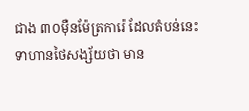ជាង ៣០ម៉ឺនម៉ែត្រការ៉េ ដែលតំបន់នេះ ទាហានថៃសង្ស័យថា មាន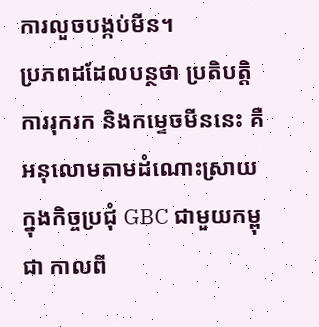ការលួចបង្កប់មីន។
ប្រភពដដែលបន្ថថា ប្រតិបត្តិការរុករក និងកម្ទេចមីននេះ គឺអនុលោមតាមដំណោះស្រាយ ក្នុងកិច្ចប្រជុំ GBC ជាមួយកម្ពុជា កាលពី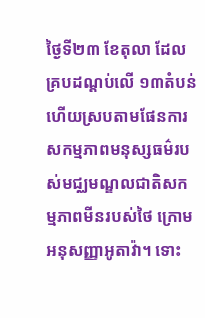ថ្ងៃទី២៣ ខែតុលា ដែលគ្របដណ្តប់លើ ១៣តំបន់ ហើយស្របតាមផែនការសកម្មភាពមនុស្សធម៌របស់មជ្ឈមណ្ឌលជាតិសកម្មភាពមីនរបស់ថៃ ក្រោមអនុសញ្ញាអូតាវ៉ា។ ទោះ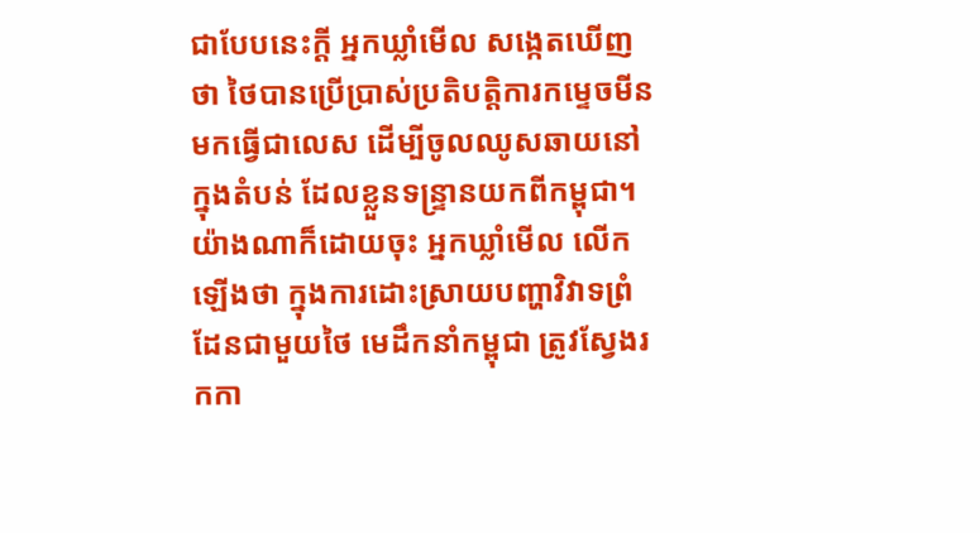ជាបែបនេះក្ដី អ្នកឃ្លាំមើល សង្កេតឃើញថា ថៃបានប្រើប្រាស់ប្រតិបត្តិការកម្ទេចមីន មកធ្វើជាលេស ដើម្បីចូលឈូសឆាយនៅក្នុងតំបន់ ដែលខ្លួនទន្ទ្រានយកពីកម្ពុជា។
យ៉ាងណាក៏ដោយចុះ អ្នកឃ្លាំមើល លើកឡើងថា ក្នុងការដោះស្រាយបញ្ហាវិវាទព្រំដែនជាមួយថៃ មេដឹកនាំកម្ពុជា ត្រូវស្វែងរកកា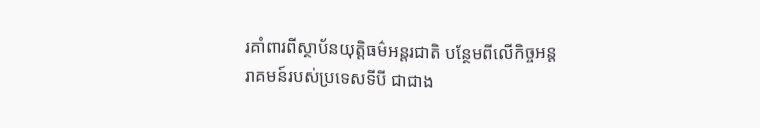រគាំពារពីស្ថាប័នយុត្តិធម៌អន្តរជាតិ បន្ថែមពីលើកិច្ចអន្តរាគមន៍របស់ប្រទេសទីបី ជាជាង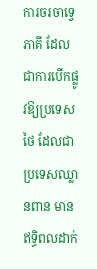ការចរចាទ្វេភាគី ដែលជាការបើកផ្លូវឱ្យប្រទេសថៃ ដែលជាប្រទេសឈ្លានពាន មានឥទ្ធិពលដាក់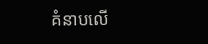គំនាបលើ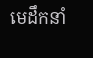មេដឹកនាំ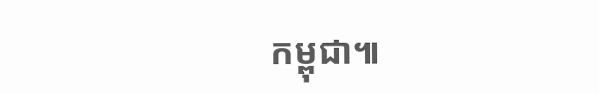កម្ពុជា៕